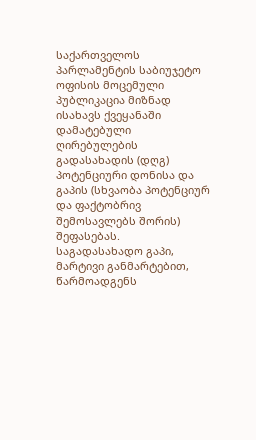საქართველოს პარლამენტის საბიუჯეტო ოფისის მოცემული პუბლიკაცია მიზნად ისახავს ქვეყანაში დამატებული ღირებულების გადასახადის (დღგ) პოტენციური დონისა და გაპის (სხვაობა პოტენციურ და ფაქტობრივ შემოსავლებს შორის) შეფასებას.
საგადასახადო გაპი, მარტივი განმარტებით, წარმოადგენს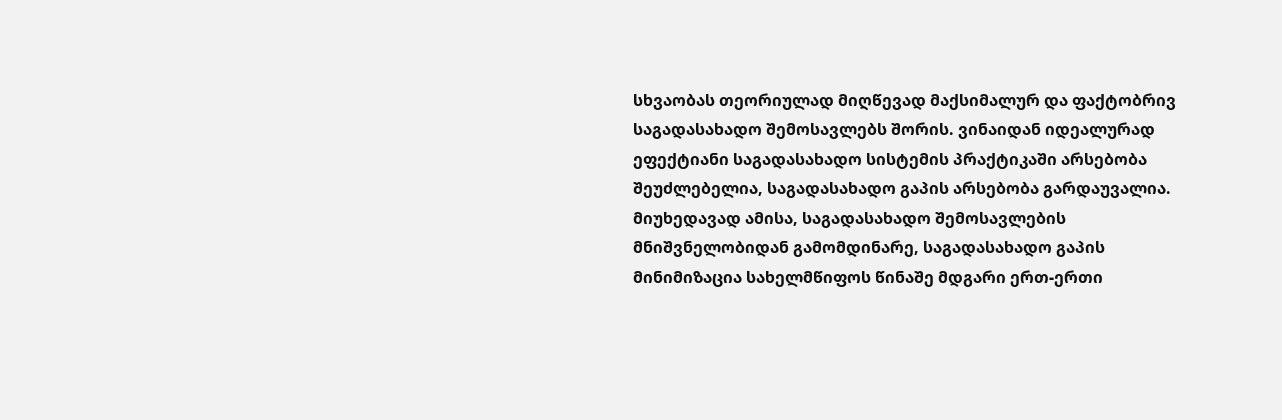სხვაობას თეორიულად მიღწევად მაქსიმალურ და ფაქტობრივ საგადასახადო შემოსავლებს შორის. ვინაიდან იდეალურად ეფექტიანი საგადასახადო სისტემის პრაქტიკაში არსებობა შეუძლებელია, საგადასახადო გაპის არსებობა გარდაუვალია. მიუხედავად ამისა, საგადასახადო შემოსავლების მნიშვნელობიდან გამომდინარე, საგადასახადო გაპის მინიმიზაცია სახელმწიფოს წინაშე მდგარი ერთ-ერთი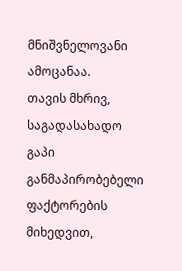მნიშვნელოვანი ამოცანაა.
თავის მხრივ, საგადასახადო გაპი განმაპირობებელი ფაქტორების მიხედვით,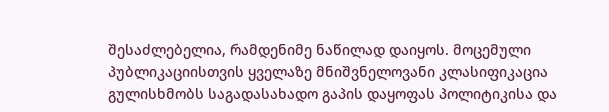შესაძლებელია, რამდენიმე ნაწილად დაიყოს. მოცემული პუბლიკაციისთვის ყველაზე მნიშვნელოვანი კლასიფიკაცია გულისხმობს საგადასახადო გაპის დაყოფას პოლიტიკისა და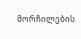მორჩილების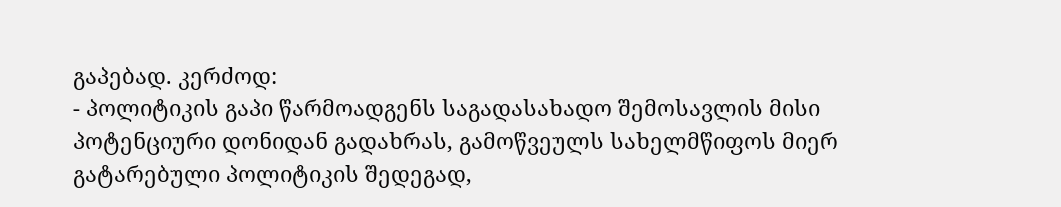გაპებად. კერძოდ:
- პოლიტიკის გაპი წარმოადგენს საგადასახადო შემოსავლის მისი პოტენციური დონიდან გადახრას, გამოწვეულს სახელმწიფოს მიერ გატარებული პოლიტიკის შედეგად,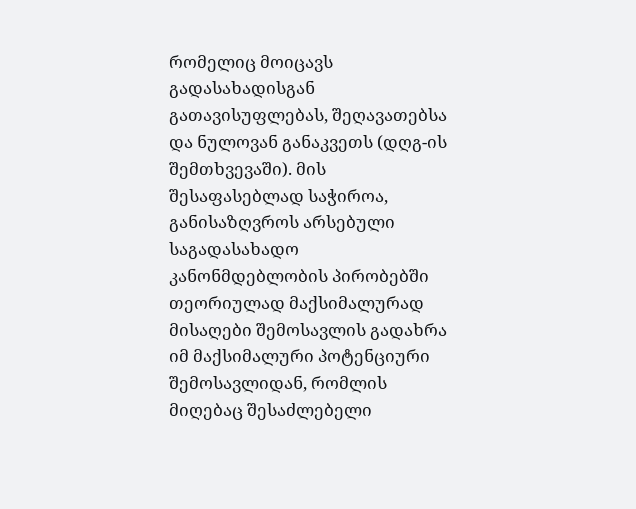რომელიც მოიცავს გადასახადისგან გათავისუფლებას, შეღავათებსა და ნულოვან განაკვეთს (დღგ-ის შემთხვევაში). მის შესაფასებლად საჭიროა, განისაზღვროს არსებული საგადასახადო კანონმდებლობის პირობებში თეორიულად მაქსიმალურად მისაღები შემოსავლის გადახრა იმ მაქსიმალური პოტენციური შემოსავლიდან, რომლის მიღებაც შესაძლებელი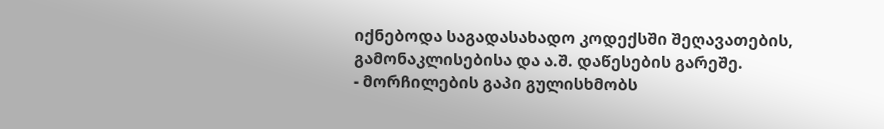იქნებოდა საგადასახადო კოდექსში შეღავათების, გამონაკლისებისა და ა.შ. დაწესების გარეშე.
- მორჩილების გაპი გულისხმობს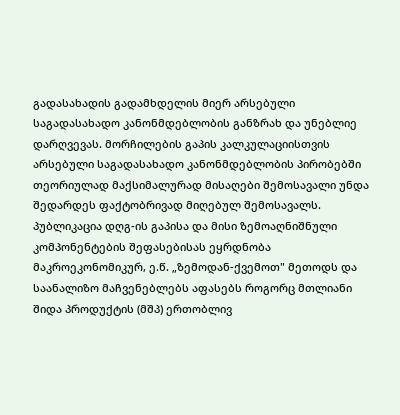გადასახადის გადამხდელის მიერ არსებული საგადასახადო კანონმდებლობის განზრახ და უნებლიე დარღვევას. მორჩილების გაპის კალკულაციისთვის არსებული საგადასახადო კანონმდებლობის პირობებში თეორიულად მაქსიმალურად მისაღები შემოსავალი უნდა შედარდეს ფაქტობრივად მიღებულ შემოსავალს.
პუბლიკაცია დღგ-ის გაპისა და მისი ზემოაღნიშნული კომპონენტების შეფასებისას ეყრდნობა მაკროეკონომიკურ, ე.წ. „ზემოდან-ქვემოთ" მეთოდს და საანალიზო მაჩვენებლებს აფასებს როგორც მთლიანი შიდა პროდუქტის (მშპ) ერთობლივ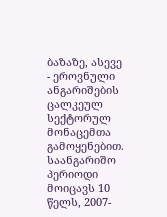ბაზაზე, ასევე - ეროვნული ანგარიშების ცალკეულ სექტორულ მონაცემთა გამოყენებით. საანგარიშო პერიოდი მოიცავს 10 წელს, 2007-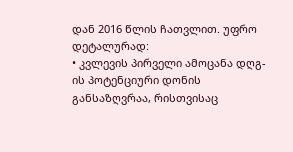დან 2016 წლის ჩათვლით. უფრო დეტალურად:
• კვლევის პირველი ამოცანა დღგ-ის პოტენციური დონის განსაზღვრაა, რისთვისაც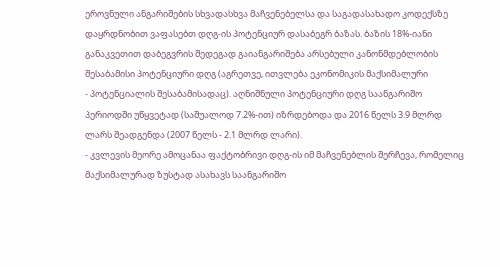ეროვნული ანგარიშების სხვადასხვა მაჩვენებელსა და საგადასახადო კოდექსზე დაყრდნობით ვაფასებთ დღგ-ის პოტენციურ დასაბეგრ ბაზას. ბაზის 18%-იანი განაკვეთით დაბეგვრის შედეგად გაიანგარიშება არსებული კანონმდებლობის შესაბამისი პოტენციური დღგ (აგრეთვე, ითვლება ეკონომიკის მაქსიმალური
- პოტენციალის შესაბამისადაც). აღნიშნული პოტენციური დღგ საანგარიშო პერიოდში უწყვეტად (საშუალოდ 7.2%-ით) იზრდებოდა და 2016 წელს 3.9 მლრდ ლარს შეადგენდა (2007 წელს - 2.1 მლრდ ლარი).
- კვლევის მეორე ამოცანაა ფაქტობრივი დღგ-ის იმ მაჩვენებლის შერჩევა, რომელიც მაქსიმალურად ზუსტად ასახავს საანგარიშო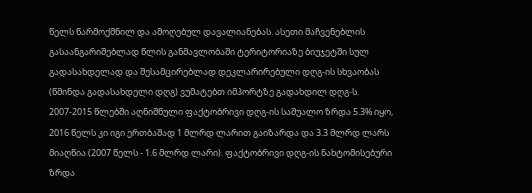წელს წარმოქმნილ და ამოღებულ დავალიანებას. ასეთი მაჩვენებლის გასაანგარიშებლად წლის განმავლობაში ტერიტორიაზე ბიუჯეტში სულ გადასახდელად და შესამცირებლად დეკლარირებული დღგ-ის სხვაობას (წმინდა გადასახდელი დღგ) ვუმატებთ იმპორტზე გადახდილ დღგ-ს. 2007-2015 წლებში აღნიშნული ფაქტობრივი დღგ-ის საშუალო ზრდა 5.3% იყო, 2016 წელს კი იგი ერთბაშად 1 მლრდ ლარით გაიზარდა და 3.3 მლრდ ლარს მიაღწია (2007 წელს - 1.6 მლრდ ლარი). ფაქტობრივი დღგ-ის ნახტომისებური ზრდა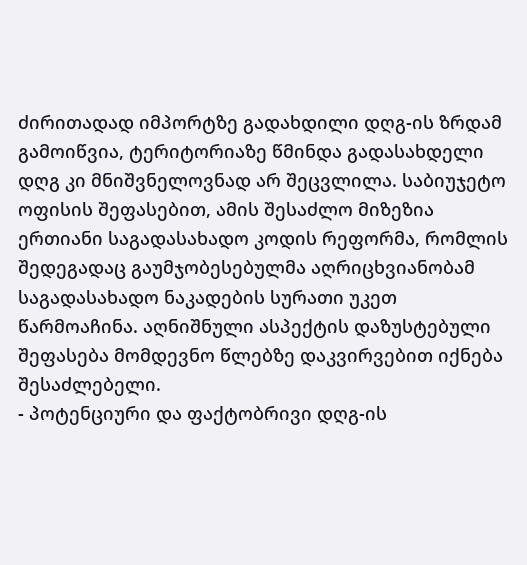ძირითადად იმპორტზე გადახდილი დღგ-ის ზრდამ გამოიწვია, ტერიტორიაზე წმინდა გადასახდელი დღგ კი მნიშვნელოვნად არ შეცვლილა. საბიუჯეტო ოფისის შეფასებით, ამის შესაძლო მიზეზია ერთიანი საგადასახადო კოდის რეფორმა, რომლის შედეგადაც გაუმჯობესებულმა აღრიცხვიანობამ საგადასახადო ნაკადების სურათი უკეთ წარმოაჩინა. აღნიშნული ასპექტის დაზუსტებული შეფასება მომდევნო წლებზე დაკვირვებით იქნება შესაძლებელი.
- პოტენციური და ფაქტობრივი დღგ-ის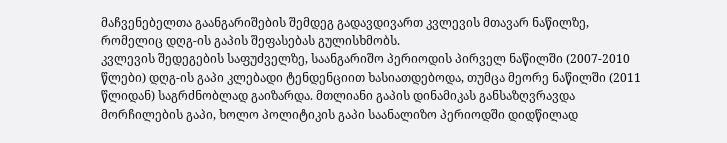მაჩვენებელთა გაანგარიშების შემდეგ გადავდივართ კვლევის მთავარ ნაწილზე, რომელიც დღგ-ის გაპის შეფასებას გულისხმობს.
კვლევის შედეგების საფუძველზე, საანგარიშო პერიოდის პირველ ნაწილში (2007-2010 წლები) დღგ-ის გაპი კლებადი ტენდენციით ხასიათდებოდა, თუმცა მეორე ნაწილში (2011 წლიდან) საგრძნობლად გაიზარდა. მთლიანი გაპის დინამიკას განსაზღვრავდა მორჩილების გაპი, ხოლო პოლიტიკის გაპი საანალიზო პერიოდში დიდწილად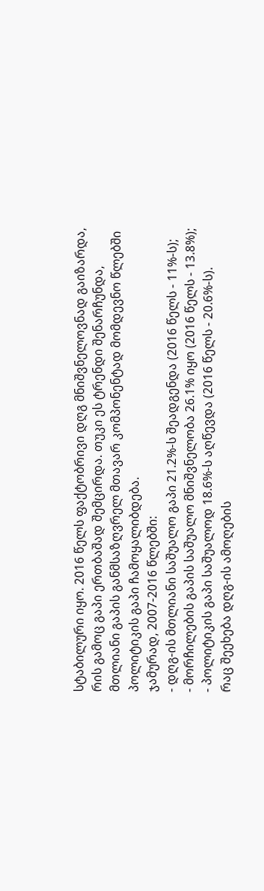სტაბილური იყო. 2016 წელს ფაქტობრივი დღგ მნიშვნელოვნად გაიზარდა, რის გამოც გაპი ერთბაშად შემცირდა. თუკი ეს ტრენდი შენარჩუნდა, მთლიანი გაპის განმსაზღვრელ მთავარ კომპონენტად მომდევნო წლებში პოლიტიკის გაპი ჩამოყალიბდება.
ჯამურად, 2007-2016 წლებში:
- დღგ-ის მთლიანი საშუალო გაპი 21.2%-ს შეადგენდა (2016 წელს - 11%-ს);
- მორჩილების გაპის საშუალო მნიშვნელობა 26.1% იყო (2016 წელს - 13.8%);
- პოლიტიკის გაპი საშუალოდ 18.6%-ს აღწევდა (2016 წელს - 20.6%-ს).
რაც შეეხება დღგ-ის ამოღების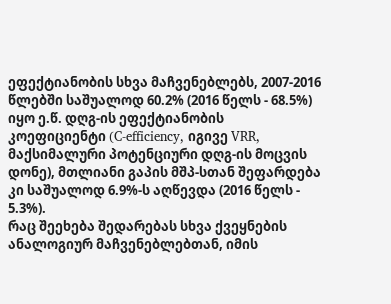ეფექტიანობის სხვა მაჩვენებლებს, 2007-2016 წლებში საშუალოდ 60.2% (2016 წელს - 68.5%) იყო ე.წ. დღგ-ის ეფექტიანობის კოეფიციენტი (C-efficiency, იგივე VRR, მაქსიმალური პოტენციური დღგ-ის მოცვის დონე), მთლიანი გაპის მშპ-სთან შეფარდება კი საშუალოდ 6.9%-ს აღწევდა (2016 წელს - 5.3%).
რაც შეეხება შედარებას სხვა ქვეყნების ანალოგიურ მაჩვენებლებთან, იმის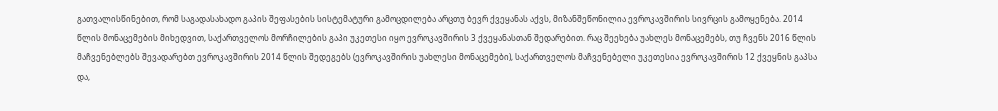გათვალისწინებით, რომ საგადასახადო გაპის შეფასების სისტემატური გამოცდილება არცთუ ბევრ ქვეყანას აქვს, მიზანშეწონილია ევროკავშირის სივრცის გამოყენება. 2014 წლის მონაცემების მიხედვით, საქართველოს მორჩილების გაპი უკეთესი იყო ევროკავშირის 3 ქვეყანასთან შედარებით. რაც შეეხება უახლეს მონაცემებს, თუ ჩვენს 2016 წლის მაჩვენებლებს შევადარებთ ევროკავშირის 2014 წლის შედეგებს (ევროკავშირის უახლესი მონაცემები), საქართველოს მაჩვენებელი უკეთესია ევროკავშირის 12 ქვეყნის გაპსა და,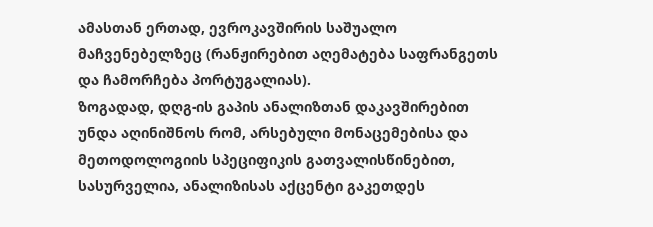ამასთან ერთად, ევროკავშირის საშუალო მაჩვენებელზეც (რანჟირებით აღემატება საფრანგეთს და ჩამორჩება პორტუგალიას).
ზოგადად, დღგ-ის გაპის ანალიზთან დაკავშირებით უნდა აღინიშნოს რომ, არსებული მონაცემებისა და მეთოდოლოგიის სპეციფიკის გათვალისწინებით, სასურველია, ანალიზისას აქცენტი გაკეთდეს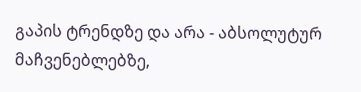გაპის ტრენდზე და არა - აბსოლუტურ მაჩვენებლებზე,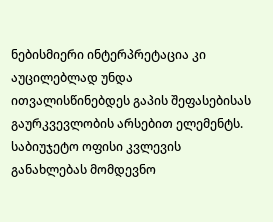ნებისმიერი ინტერპრეტაცია კი აუცილებლად უნდა ითვალისწინებდეს გაპის შეფასებისას გაურკვევლობის არსებით ელემენტს. საბიუჯეტო ოფისი კვლევის განახლებას მომდევნო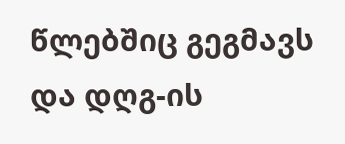წლებშიც გეგმავს და დღგ-ის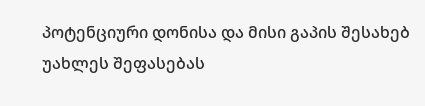პოტენციური დონისა და მისი გაპის შესახებ უახლეს შეფასებას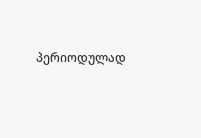პერიოდულად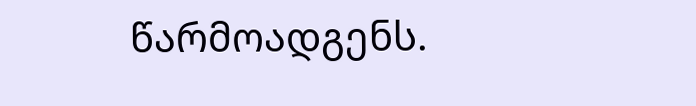წარმოადგენს.